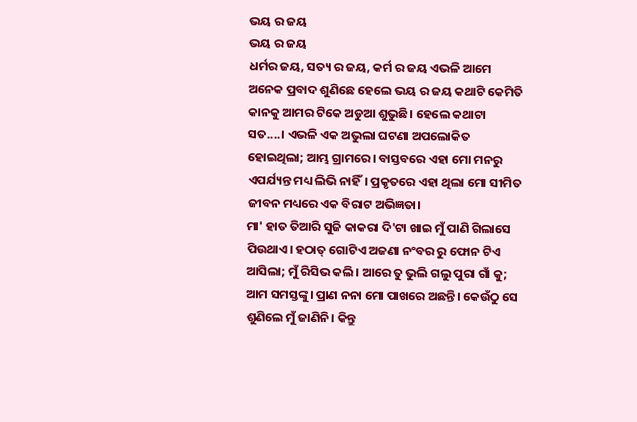ଭୟ ର ଜୟ
ଭୟ ର ଜୟ
ଧର୍ମର ଜୟ, ସତ୍ୟ ର ଜୟ, କର୍ମ ର ଜୟ ଏଭଳି ଆମେ ଅନେକ ପ୍ରବାଦ ଶୁଣିଛେ ହେଲେ ଭୟ ର ଜୟ କଥାଟି କେମିତି କାନକୁ ଆମର ଟିକେ ଅଡୁଆ ଶୁଭୁଛି। ହେଲେ କଥାଟା ସତ....। ଏଭଳି ଏକ ଅଭୁଲା ଘଟଣା ଅପଲୋକିତ ହୋଇଥିଲା; ଆମ୍ଭ ଗ୍ରାମରେ। ବାସ୍ତବରେ ଏହା ମୋ ମନରୁ ଏପର୍ଯ୍ୟନ୍ତ ମଧ୍ୟ ଲିଭି ନାହିଁ। ପ୍ରକୃତରେ ଏହା ଥିଲା ମୋ ସୀମିତ ଜୀବନ ମଧ୍ୟରେ ଏକ ବିରାଟ ଅଭିଜ୍ଞତା।
ମା' ହାତ ତିଆରି ସୁଜି କାକରା ଦି'ଟା ଖାଇ ମୁଁ ପାଣି ଗିଲାସେ ପିଉଥାଏ। ହଠାତ୍ ଗୋଟିଏ ଅଜଣା ନଂବର ରୁ ଫୋନ ଟିଏ ଆସିଲା; ମୁଁ ରିସିଭ କଲି। ଆରେ ତୁ ଭୁଲି ଗଲୁ ପୁରା ଗାଁ କୁ; ଆମ ସମସ୍ତଙ୍କୁ। ପ୍ରାଣ ନନା ମୋ ପାଖରେ ଅଛନ୍ତି। କେଉଁଠୁ ସେ ଶୁଣିଲେ ମୁଁ ଜାଣିନି। କିନ୍ତୁ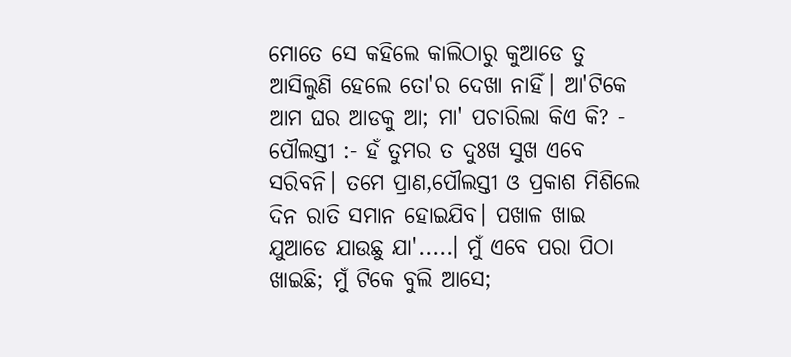ମୋତେ ସେ କହିଲେ କାଲିଠାରୁ କୁଆଡେ ତୁ ଆସିଲୁଣି ହେଲେ ତୋ'ର ଦେଖା ନାହିଁ। ଆ'ଟିକେ ଆମ ଘର ଆଡକୁ ଆ; ମା' ପଚାରିଲା କିଏ କି? - ପୌଲସ୍ତୀ :- ହଁ ତୁମର ତ ଦୁଃଖ ସୁଖ ଏବେ ସରିବନି। ତମେ ପ୍ରାଣ,ପୌଲସ୍ତୀ ଓ ପ୍ରକାଶ ମିଶିଲେ ଦିନ ରାତି ସମାନ ହୋଇଯିବ। ପଖାଳ ଖାଇ ଯୁଆଡେ ଯାଉଛୁ ଯା'.....। ମୁଁ ଏବେ ପରା ପିଠା ଖାଇଛି; ମୁଁ ଟିକେ ବୁଲି ଆସେ;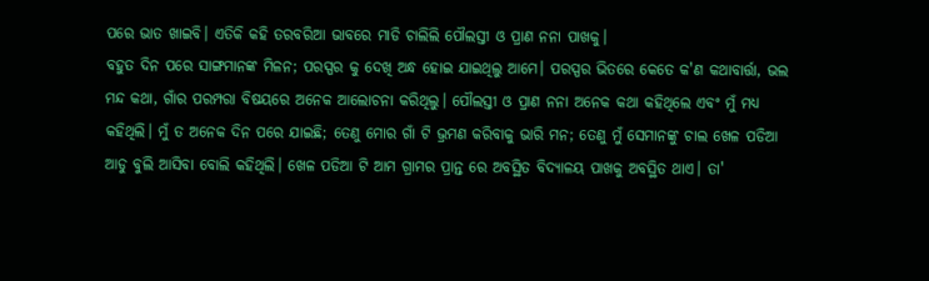ପରେ ଭାତ ଖାଇବି। ଏତିକି କହି ତରବରିଆ ଭାବରେ ମାଡି ଚାଲିଲି ପୌଲସ୍ତୀ ଓ ପ୍ରାଣ ନନା ପାଖକୁ।
ବହୁତ ଦିନ ପରେ ସାଙ୍ଗମାନଙ୍କ ମିଳନ; ପରସ୍ପର କୁ ଦେଖି ଅନ୍ଧ ହୋଇ ଯାଇଥିଲୁ ଆମେ। ପରସ୍ପର ଭିତରେ କେତେ କ'ଣ କଥାବାର୍ତ୍ତା, ଭଲ ମନ୍ଦ କଥା, ଗାଁର ପରମ୍ପରା ବିଷୟରେ ଅନେକ ଆଲୋଚନା କରିଥିଲୁ। ପୌଲସ୍ତୀ ଓ ପ୍ରାଣ ନନା ଅନେକ କଥା କହିଥିଲେ ଏବଂ ମୁଁ ମଧ୍ୟ କହିଥିଲି। ମୁଁ ତ ଅନେକ ଦିନ ପରେ ଯାଇଛି; ତେଣୁ ମୋର ଗାଁ ଟି ଭ୍ରମଣ କରିବାକୁ ଭାରି ମନ; ତେଣୁ ମୁଁ ସେମାନଙ୍କୁ ଚାଲ ଖେଳ ପଡିଆ ଆଡୁ ବୁଲି ଆସିବା ବୋଲି କହିଥିଲି। ଖେଳ ପଡିଆ ଟି ଆମ ଗ୍ରାମର ପ୍ରାନ୍ତ ରେ ଅବସ୍ଥିତ ବିଦ୍ୟାଳୟ ପାଖକୁ ଅବସ୍ଥିତ ଥାଏ। ତା'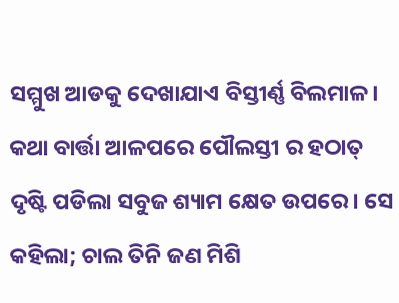ସମ୍ମୁଖ ଆଡକୁ ଦେଖାଯାଏ ବିସ୍ତୀର୍ଣ୍ଣ ବିଲମାଳ।
କଥା ବାର୍ତ୍ତା ଆଳପରେ ପୌଲସ୍ତୀ ର ହଠାତ୍ ଦୃଷ୍ଟି ପଡିଲା ସବୁଜ ଶ୍ୟାମ କ୍ଷେତ ଉପରେ। ସେ କହିଲା; ଚାଲ ତିନି ଜଣ ମିଶି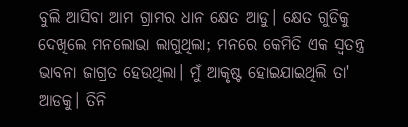ବୁଲି ଆସିବା ଆମ ଗ୍ରାମର ଧାନ କ୍ଷେତ ଆଡୁ। କ୍ଷେତ ଗୁଡିକୁ ଦେଖିଲେ ମନଲୋଭା ଲାଗୁଥିଲା; ମନରେ କେମିତି ଏକ ସ୍ୱତନ୍ତ୍ର ଭାବନା ଜାଗ୍ରତ ହେଉଥିଲା। ମୁଁ ଆକୃଷ୍ଟ ହୋଇଯାଇଥିଲି ତା' ଆଡକୁ। ତିନି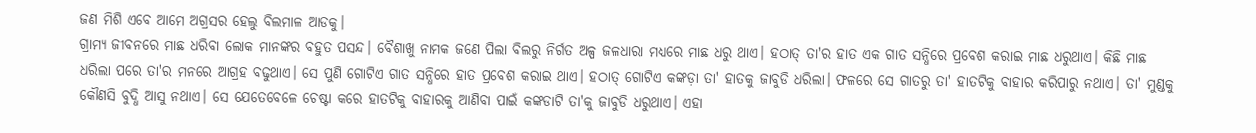ଜଣ ମିଶି ଏବେ ଆମେ ଅଗ୍ରସର ହେଲୁ ବିଲମାଳ ଆଡକୁ।
ଗ୍ରାମ୍ଯ ଜୀବନରେ ମାଛ ଧରିବା ଲୋକ ମାନଙ୍କର ବହୁତ ପସନ୍ଦ। ବୈଶାଖୁ ନାମକ ଜଣେ ପିଲା ବିଲରୁ ନିର୍ଗତ ଅଳ୍ପ ଜଳଧାରା ମଧ୍ୟରେ ମାଛ ଧରୁ ଥାଏ। ହଠାତ୍ ତା'ର ହାତ ଏକ ଗାତ ସନ୍ଧିରେ ପ୍ରବେଶ କରାଇ ମାଛ ଧରୁଥାଏ। କିଛି ମାଛ ଧରିଲା ପରେ ତା'ର ମନରେ ଆଗ୍ରହ ବଢୁଥାଏ। ସେ ପୁଣି ଗୋଟିଏ ଗାତ ସନ୍ଧିରେ ହାତ ପ୍ରବେଶ କରାଇ ଥାଏ। ହଠାତ୍ ଗୋଟିଏ କଙ୍କଡ଼ା ତା' ହାତକୁ ଜାବୁଡି ଧରିଲା। ଫଳରେ ସେ ଗାତରୁ ତା' ହାତଟିକୁ ବାହାର କରିପାରୁ ନଥାଏ। ତା' ମୁଣ୍ଡକୁ କୌଣସି ବୁଦ୍ଧି ଆସୁ ନଥାଏ। ସେ ଯେତେବେଳେ ଚେଷ୍ଟା କରେ ହାତଟିକୁ ବାହାରକୁ ଆଣିବା ପାଇଁ କଙ୍କଡାଟି ତା'କୁ ଜାବୁଡି ଧରୁଥାଏ। ଏହା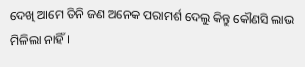ଦେଖି ଆମେ ତିନି ଜଣ ଅନେକ ପରାମର୍ଶ ଦେଲୁ କିନ୍ତୁ କୌଣସି ଲାଭ ମିଳିଲା ନାହିଁ।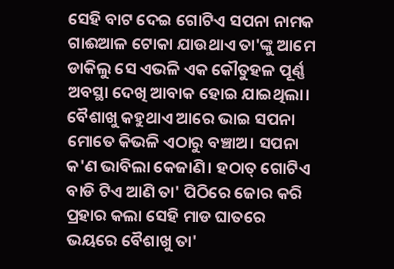ସେହି ବାଟ ଦେଇ ଗୋଟିଏ ସପନା ନାମକ ଗାଈଆଳ ଟୋକା ଯାଉଥାଏ ତା'ଙ୍କୁ ଆମେ ଡାକିଲୁ ସେ ଏଭଳି ଏକ କୌତୁହଳ ପୂର୍ଣ୍ଣ ଅବସ୍ଥା ଦେଖି ଆବାକ ହୋଇ ଯାଇଥିଲା। ବୈଶାଖୁ କହୁଥାଏ ଆରେ ଭାଇ ସପନା ମୋତେ କିଭଳି ଏଠାରୁ ବଞ୍ଚାଅ। ସପନା କ'ଣ ଭାବିଲା କେଜାଣି। ହଠାତ୍ ଗୋଟିଏ ବାଡି ଟିଏ ଆଣି ତା' ପିଠିରେ ଜୋର କରି ପ୍ରହାର କଲା ସେହି ମାଡ ଘାତରେ ଭୟରେ ବୈଶାଖୁ ତା'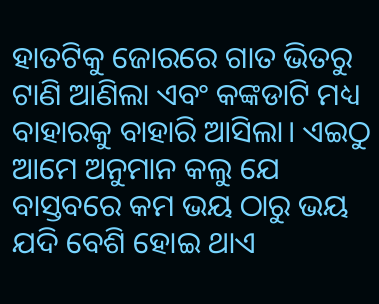ହାତଟିକୁ ଜୋରରେ ଗାତ ଭିତରୁ ଟାଣି ଆଣିଲା ଏବଂ କଙ୍କଡାଟି ମଧ୍ୟ ବାହାରକୁ ବାହାରି ଆସିଲା। ଏଇଠୁ ଆମେ ଅନୁମାନ କଲୁ ଯେ ବାସ୍ତବରେ କମ ଭୟ ଠାରୁ ଭୟ ଯଦି ବେଶି ହୋଇ ଥାଏ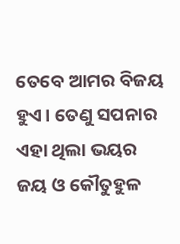ତେବେ ଆମର ବିଜୟ ହୁଏ। ତେଣୁ ସପନାର ଏହା ଥିଲା ଭୟର ଜୟ ଓ କୌତୁହୁଳ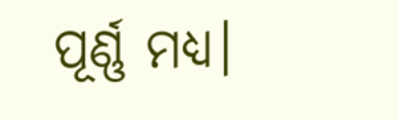ପୂର୍ଣ୍ଣ ମଧ୍ୟ।